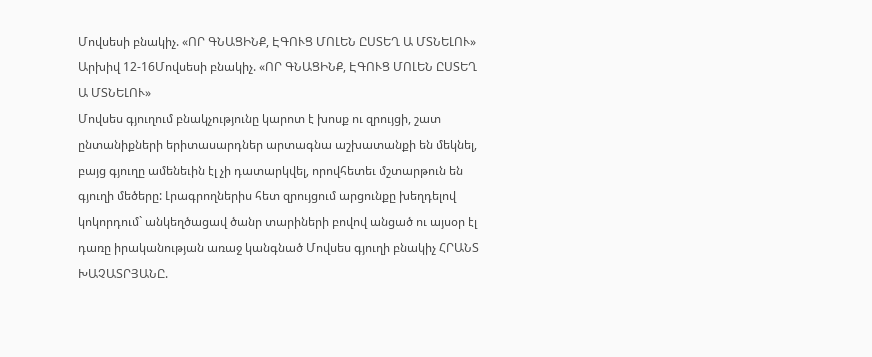Մովսեսի բնակիչ. «ՈՐ ԳՆԱՑԻՆՔ, ԷԳՈՒՑ ՄՈԼԵՆ ԸՍՏԵՂ Ա ՄՏՆԵԼՈՒ»
Արխիվ 12-16Մովսեսի բնակիչ. «ՈՐ ԳՆԱՑԻՆՔ, ԷԳՈՒՑ ՄՈԼԵՆ ԸՍՏԵՂ Ա ՄՏՆԵԼՈՒ»
Մովսես գյուղում բնակչությունը կարոտ է խոսք ու զրույցի, շատ ընտանիքների երիտասարդներ արտագնա աշխատանքի են մեկնել, բայց գյուղը ամենեւին էլ չի դատարկվել, որովհետեւ մշտարթուն են գյուղի մեծերը: Լրագրողներիս հետ զրույցում արցունքը խեղդելով կոկորդում` անկեղծացավ ծանր տարիների բովով անցած ու այսօր էլ դառը իրականության առաջ կանգնած Մովսես գյուղի բնակիչ ՀՐԱՆՏ ԽԱՉԱՏՐՅԱՆԸ.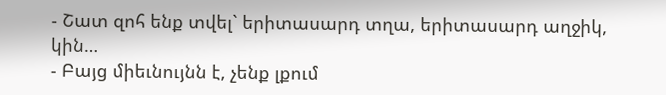- Շատ զոհ ենք տվել` երիտասարդ տղա, երիտասարդ աղջիկ, կին…
- Բայց միեւնույնն է, չենք լքում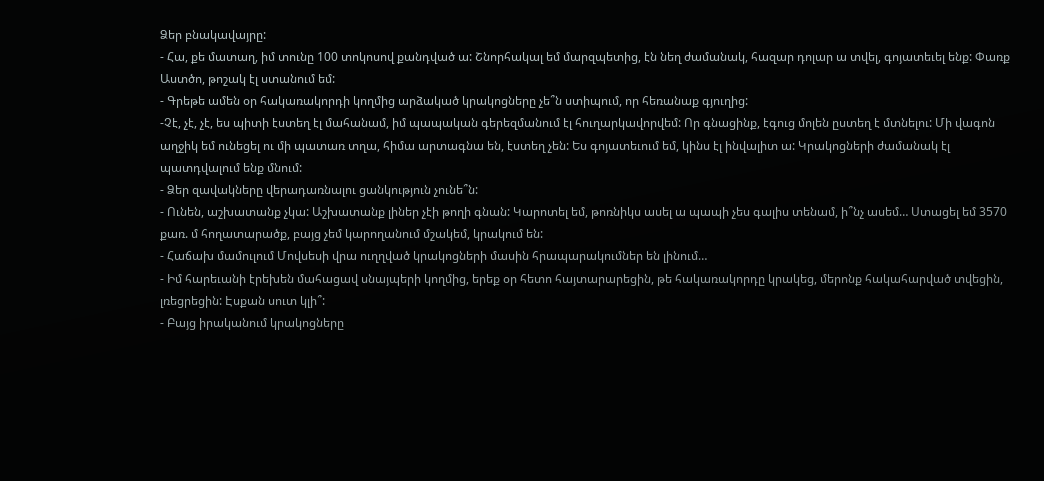Ձեր բնակավայրը:
- Հա, քե մատաղ, իմ տունը 100 տոկոսով քանդված ա: Շնորհակալ եմ մարզպետից, էն նեղ ժամանակ, հազար դոլար ա տվել, գոյատեւել ենք: Փառք Աստծո, թոշակ էլ ստանում եմ:
- Գրեթե ամեն օր հակառակորդի կողմից արձակած կրակոցները չե՞ն ստիպում, որ հեռանաք գյուղից:
-Չէ, չէ, չէ, ես պիտի էստեղ էլ մահանամ, իմ պապական գերեզմանում էլ հուղարկավորվեմ: Որ գնացինք, էգուց մոլեն ըստեղ է մտնելու: Մի վագոն աղջիկ եմ ունեցել ու մի պատառ տղա, հիմա արտագնա են, էստեղ չեն: Ես գոյատեւում եմ, կինս էլ ինվալիտ ա: Կրակոցների ժամանակ էլ պատդվալում ենք մնում:
- Ձեր զավակները վերադառնալու ցանկություն չունե՞ն:
- Ունեն, աշխատանք չկա: Աշխատանք լիներ չէի թողի գնան: Կարոտել եմ, թոռնիկս ասել ա պապի չես գալիս տենամ, ի՞նչ ասեմ… Ստացել եմ 3570 քառ. մ հողատարածք, բայց չեմ կարողանում մշակեմ, կրակում են:
- Հաճախ մամուլում Մովսեսի վրա ուղղված կրակոցների մասին հրապարակումներ են լինում…
- Իմ հարեւանի էրեխեն մահացավ սնայպերի կողմից, երեք օր հետո հայտարարեցին, թե հակառակորդը կրակեց, մերոնք հակահարված տվեցին, լռեցրեցին: Էսքան սուտ կլի՞:
- Բայց իրականում կրակոցները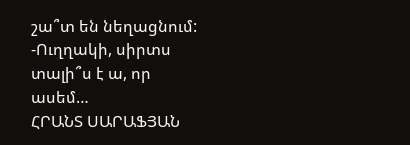շա՞տ են նեղացնում:
-Ուղղակի, սիրտս տալի՞ս է ա, որ ասեմ…
ՀՐԱՆՏ ՍԱՐԱՖՅԱՆ